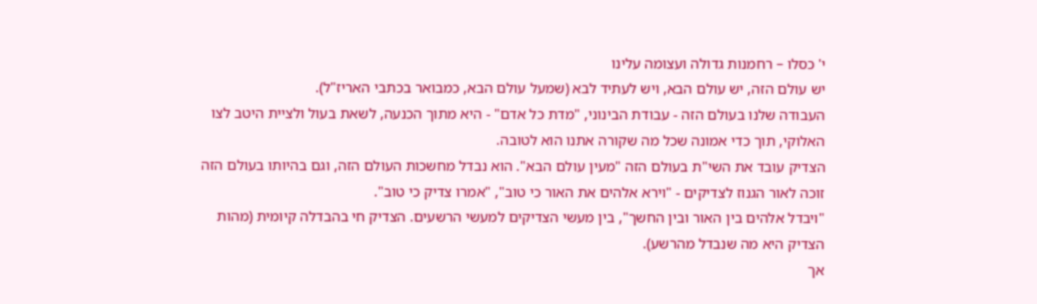י' כסלו – רחמנות גדולה ועצומה עלינו
יש עולם הזה, יש עולם הבא, ויש לעתיד לבא (שמעל עולם הבא, כמבואר בכתבי האריז"ל).
העבודה שלנו בעולם הזה - עבודת הבינוני, "מדת כל אדם" - היא מתוך הכנעה, לשאת בעול ולציית היטב לצו האלוקי, תוך כדי אמונה שכל מה שקורה אתנו הוא לטובה.
הצדיק עובד את השי"ת בעולם הזה "מעין עולם הבא". הוא נבדל מחשכות העולם הזה, וגם בהיותו בעולם הזה זוכה לאור הגנוז לצדיקים - "וירא אלהים את האור כי טוב", "אמרו צדיק כי טוב".
"ויבדל אלהים בין האור ובין החשך", בין מעשי הצדיקים למעשי הרשעים. הצדיק חי בהבדלה קיומית (מהות הצדיק היא מה שנבדל מהרשע).
אך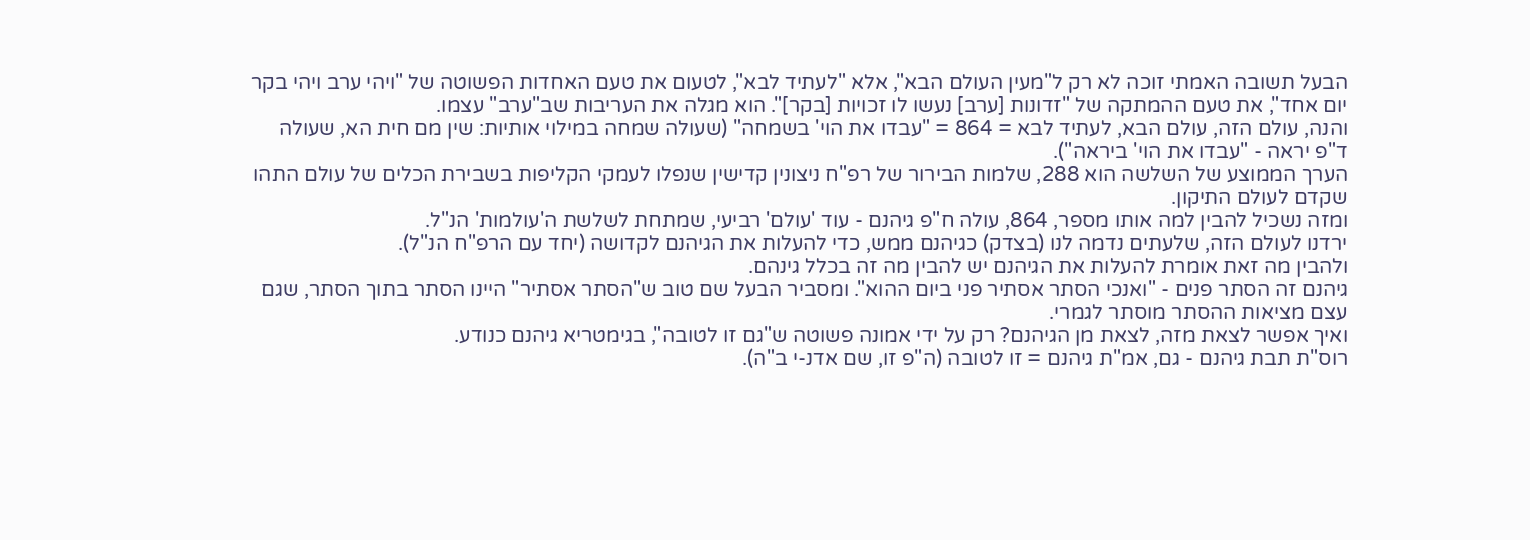הבעל תשובה האמתי זוכה לא רק ל"מעין העולם הבא", אלא "לעתיד לבא", לטעום את טעם האחדות הפשוטה של "ויהי ערב ויהי בקר יום אחד", את טעם ההמתקה של "זדונות [ערב] נעשו לו זכויות [בקר]". הוא מגלה את העריבות שב"ערב" עצמו.
והנה, עולם הזה, עולם הבא, לעתיד לבא = 864 = "עבדו את הוי' בשמחה" (שעולה שמחה במילוי אותיות: שין מם חית הא, שעולה ד"פ יראה - "עבדו את הוי' ביראה").
הערך הממוצע של השלשה הוא 288, שלמות הבירור של רפ"ח ניצונין קדישין שנפלו לעמקי הקליפות בשבירת הכלים של עולם התהו שקדם לעולם התיקון.
ומזה נשכיל להבין למה אותו מספר, 864, עולה ח"פ גיהנם - עוד 'עולם' רביעי, שמתחת לשלשת ה'עולמות' הנ"ל.
ירדנו לעולם הזה, שלעתים נדמה לנו (בצדק) כגיהנם ממש, כדי להעלות את הגיהנם לקדושה (יחד עם הרפ"ח הנ"ל).
ולהבין מה זאת אומרת להעלות את הגיהנם יש להבין מה זה בכלל גינהם.
גיהנם זה הסתר פנים - "ואנכי הסתר אסתיר פני ביום ההוא". ומסביר הבעל שם טוב ש"הסתר אסתיר" היינו הסתר בתוך הסתר, שגם עצם מציאות ההסתר מוסתר לגמרי.
ואיך אפשר לצאת מזה, לצאת מן הגיהנם? רק על ידי אמונה פשוטה ש"גם זו לטובה", בגימטריא גיהנם כנודע.
רוס"ת תבת גיהנם - גם, אמ"ת גיהנם = זו לטובה (ה"פ זו, שם אדנ-י ב"ה).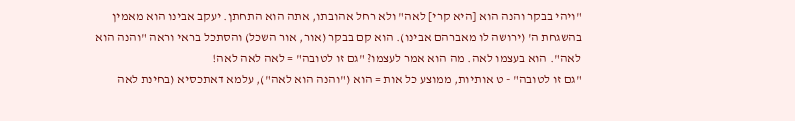"ויהי בבקר והנה הוא [היא קרי] לאה" ולא רחל אהובתו, אתה הוא התחתן. יעקב אבינו הוא מאמין בהשגחת ה' (ירושה לו מאברהם אבינו). הוא קם בבקר (אור, אור השכל) והסתכל בראי וראה "והנה הוא לאה". הוא בעצמו לאה. מה הוא אמר לעצמו? "גם זו לטובה" = לאה לאה לאה!
"גם זו לטובה" - ט אותיות, ממוצע כל אות = הוא ("והנה הוא לאה"), עלמא דאתכסיא (בחינת לאה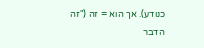כנודע). אך הוא = זה ("זה הדבר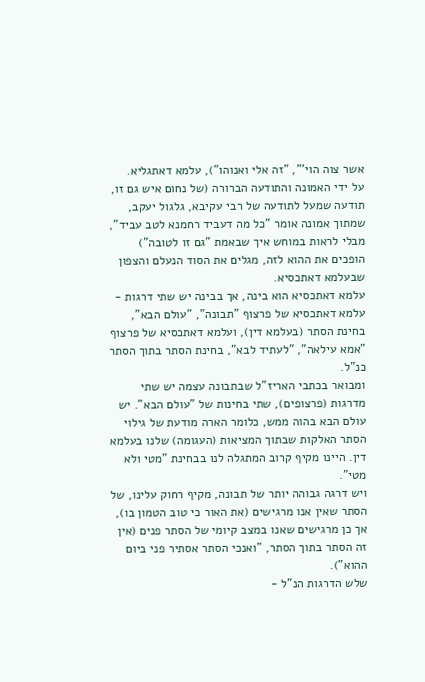אשר צוה הוי'", "זה אלי ואנוהו"), עלמא דאתגליא.
על ידי האמונה והתודעה הברורה (של נחום איש גם זו, תודעה שמעל לתודעה של רבי עקיבא, גלגול יעקב, שמתוך אמונה אומר "כל מה דעביד רחמנא לטב עביד", מבלי לראות במוחש איך שבאמת "גם זו לטובה") הופכים את ההוא לזה, מגלים את הסוד הנעלם והצפון שבעלמא דאתכסיא.
עלמא דאתכסיא הוא בינה, אך בבינה יש שתי דרגות - עלמא דאתכסיא של פרצוף "תבונה", "עולם הבא", בחינת הסתר (בעלמא דין), ועלמא דאתכסיא של פרצוף "אמא עילאה", "לעתיד לבא", בחינת הסתר בתוך הסתר כנ"ל.
ומבואר בכתבי האריז"ל שבתבונה עצמה יש שתי מדרגות (פרצופים), שתי בחינות של "עולם הבא". יש עולם הבא בהוה ממש, כלומר הארה מודעת של גילוי הסתר האלקות שבתוך המציאות (העגומה) שלנו בעלמא דין. היינו מקיף קרוב המתגלה לנו בבחינת "מטי ולא מטי".
ויש דרגה גבוהה יותר של תבונה, מקיף רחוק עלינו, של הסתר שאין אנו מרגישים (את האור כי טוב הטמון בו), אך כן מרגישים שאנו במצב קיומי של הסתר פנים (אין זה הסתר בתוך הסתר, "ואנכי הסתר אסתיר פני ביום ההוא").
שלש הדרגות הנ"ל -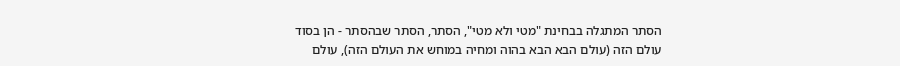הסתר המתגלה בבחינת "מטי ולא מטי", הסתר, הסתר שבהסתר - הן בסוד עולם הזה (עולם הבא הבא בהוה ומחיה במוחש את העולם הזה), עולם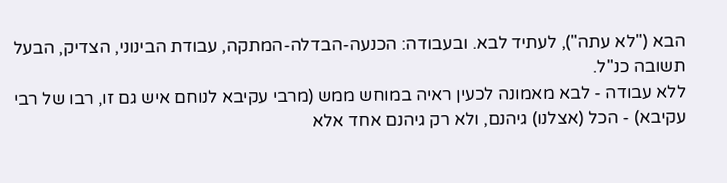הבא ("לא עתה"), לעתיד לבא. ובעבודה: הכנעה-הבדלה-המתקה, עבודת הבינוני, הצדיק, הבעל תשובה כנ"ל.
ללא עבודה - לבא מאמונה לכעין ראיה במוחש ממש (מרבי עקיבא לנוחם איש גם זו, רבו של רבי עקיבא) - הכל (אצלנו) גיהנם, ולא רק גיהנם אחד אלא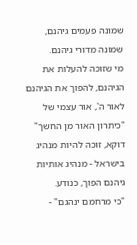שמונה פעמים גיהנם, שמונה מדורי גיהנם.
מי שזוכה להעלות את הגיהנם, להפוך את הגיהנם לאור ה', אור עצמי של "כיתרון האור מן החשך" דוקא, זוכה להיות מנהיג בישראל - מנהיג אותיות גיהנם הפוך, כנודע.
"כי מרחמם ינהגם" -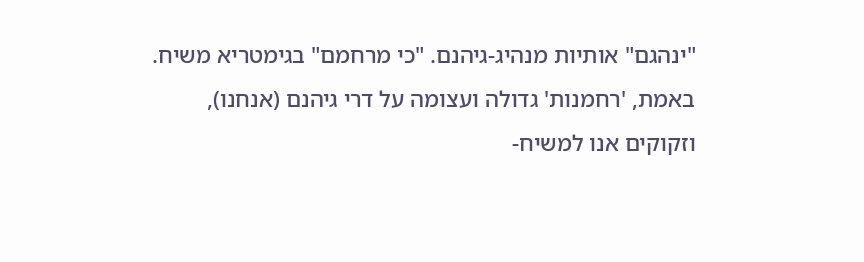"ינהגם" אותיות מנהיג-גיהנם. "כי מרחמם" בגימטריא משיח.
באמת, 'רחמנות' גדולה ועצומה על דרי גיהנם (אנחנו), וזקוקים אנו למשיח-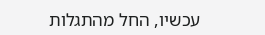עכשיו, החל מהתגלות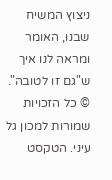ניצוץ המשיח שבנו, האומר ומראה לנו איך ש"גם זו לטובה".
© כל הזכויות שמורות למכון גל עיני. הטקסט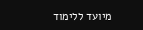מיועד ללימוד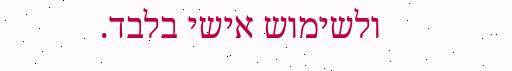ולשימוש אישי בלבד.